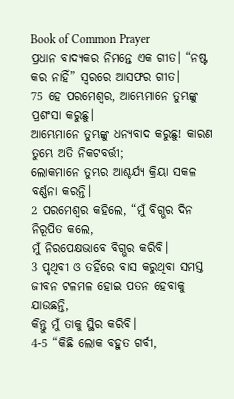Book of Common Prayer
ପ୍ରଧାନ ବାଦ୍ୟକର ନିମନ୍ତେ ଏକ ଗୀତ। “ନଷ୍ଟ କର ନାହିଁ” ସ୍ୱରରେ ଆସଫର ଗୀତ।
75 ହେ ପରମେଶ୍ୱର, ଆମ୍ଭେମାନେ ତୁମ୍ଭଙ୍କୁ ପ୍ରଶଂସା କରୁଛୁ।
ଆମ୍ଭେମାନେ ତୁମ୍ଭଙ୍କୁ ଧନ୍ୟବାଦ କରୁଛୁ! କାରଣ ତୁମ୍ଭେ ଅତି ନିକଟବର୍ତ୍ତୀ;
ଲୋକମାନେ ତୁମ୍ଭର ଆଶ୍ଚର୍ଯ୍ୟ କ୍ରିୟା ସକଳ ବର୍ଣ୍ଣନା କରନ୍ତି।
2 ପରମେଶ୍ୱର କହିଲେ, “ମୁଁ ବିଗ୍ଭର ଦିନ ନିରୂପିତ କଲେ,
ମୁଁ ନିରପେକ୍ଷଭାବେ ବିଗ୍ଭର କରିବି।
3 ପୃଥିବୀ ଓ ତହିଁରେ ବାସ କରୁଥିବା ସମସ୍ତ ଜୀବନ ଟଳମଳ ହୋଇ ପତନ ହେବାକୁ ଯାଉଛନ୍ତି,
କିନ୍ତୁ ମୁଁ ତାକୁ ସ୍ଥିର କରିବି।
4-5 “କିଛି ଲୋକ ବହୁତ ଗର୍ବୀ,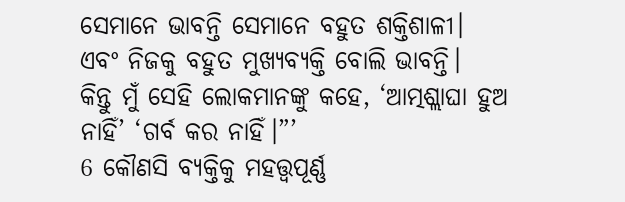ସେମାନେ ଭାବନ୍ତି ସେମାନେ ବହୁତ ଶକ୍ତିଶାଳୀ।
ଏବଂ ନିଜକୁ ବହୁତ ମୁଖ୍ୟବ୍ୟକ୍ତି ବୋଲି ଭାବନ୍ତି।
କିନ୍ତୁ ମୁଁ ସେହି ଲୋକମାନଙ୍କୁ କହେ, ‘ଆତ୍ମଶ୍ଲାଘା ହୁଅ ନାହିଁ’ ‘ଗର୍ବ କର ନାହିଁ।”’
6 କୌଣସି ବ୍ୟକ୍ତିକୁ ମହତ୍ତ୍ୱପୂର୍ଣ୍ଣ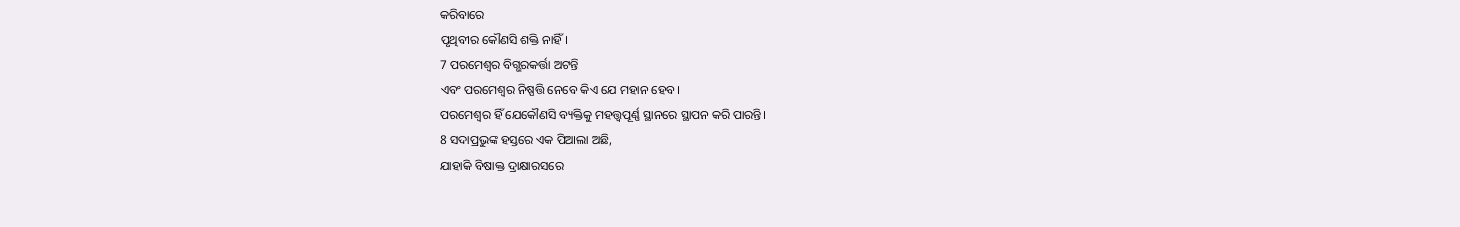କରିବାରେ
ପୃଥିବୀର କୌଣସି ଶକ୍ତି ନାହିଁ।
7 ପରମେଶ୍ୱର ବିଗ୍ଭରକର୍ତ୍ତା ଅଟନ୍ତି
ଏବଂ ପରମେଶ୍ୱର ନିଷ୍ପତ୍ତି ନେବେ କିଏ ଯେ ମହାନ ହେବ।
ପରମେଶ୍ୱର ହିଁ ଯେକୌଣସି ବ୍ୟକ୍ତିକୁ ମହତ୍ତ୍ୱପୂର୍ଣ୍ଣ ସ୍ଥାନରେ ସ୍ଥାପନ କରି ପାରନ୍ତି।
8 ସଦାପ୍ରଭୁଙ୍କ ହସ୍ତରେ ଏକ ପିଆଲା ଅଛି,
ଯାହାକି ବିଷାକ୍ତ ଦ୍ରାକ୍ଷାରସରେ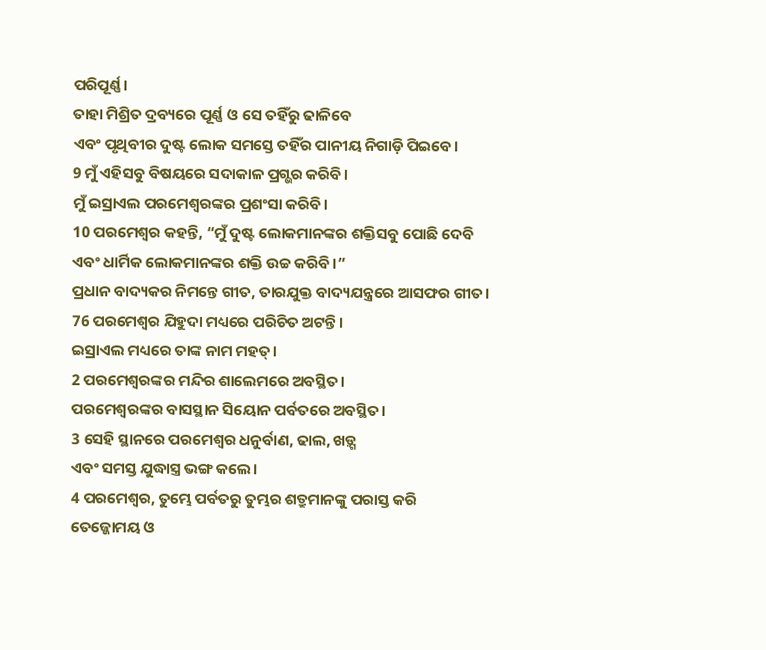ପରିପୂର୍ଣ୍ଣ।
ତାହା ମିଶ୍ରିତ ଦ୍ରବ୍ୟରେ ପୂର୍ଣ୍ଣ ଓ ସେ ତହିଁରୁ ଢାଳିବେ
ଏବଂ ପୃଥିବୀର ଦୁଷ୍ଟ ଲୋକ ସମସ୍ତେ ତହିଁର ପାନୀୟ ନିଗାଡ଼ି ପିଇବେ।
9 ମୁଁ ଏହିସବୁ ବିଷୟରେ ସଦାକାଳ ପ୍ରଗ୍ଭର କରିବି।
ମୁଁ ଇସ୍ରାଏଲ ପରମେଶ୍ୱରଙ୍କର ପ୍ରଶଂସା କରିବି।
10 ପରମେଶ୍ୱର କହନ୍ତି, “ମୁଁ ଦୁଷ୍ଟ ଲୋକମାନଙ୍କର ଶକ୍ତିସବୁ ପୋଛି ଦେବି
ଏବଂ ଧାର୍ମିକ ଲୋକମାନଙ୍କର ଶକ୍ତି ଉଚ୍ଚ କରିବି।”
ପ୍ରଧାନ ବାଦ୍ୟକର ନିମନ୍ତେ ଗୀତ, ତାରଯୁକ୍ତ ବାଦ୍ୟଯନ୍ତ୍ରରେ ଆସଫର ଗୀତ।
76 ପରମେଶ୍ୱର ଯିହୁଦା ମଧ୍ୟରେ ପରିଚିତ ଅଟନ୍ତି।
ଇସ୍ରାଏଲ ମଧ୍ୟରେ ତାଙ୍କ ନାମ ମହତ୍।
2 ପରମେଶ୍ୱରଙ୍କର ମନ୍ଦିର ଶାଲେମରେ ଅବସ୍ଥିତ।
ପରମେଶ୍ୱରଙ୍କର ବାସସ୍ଥାନ ସିୟୋନ ପର୍ବତରେ ଅବସ୍ଥିତ।
3 ସେହି ସ୍ଥାନରେ ପରମେଶ୍ୱର ଧନୁର୍ବାଣ, ଢାଲ, ଖଡ଼୍ଗ
ଏବଂ ସମସ୍ତ ଯୁଦ୍ଧାସ୍ତ୍ର ଭଙ୍ଗ କଲେ।
4 ପରମେଶ୍ୱର, ତୁମ୍ଭେ ପର୍ବତରୁ ତୁମ୍ଭର ଶତ୍ରୁମାନଙ୍କୁ ପରାସ୍ତ କରି
ତେଜ୍ଜୋମୟ ଓ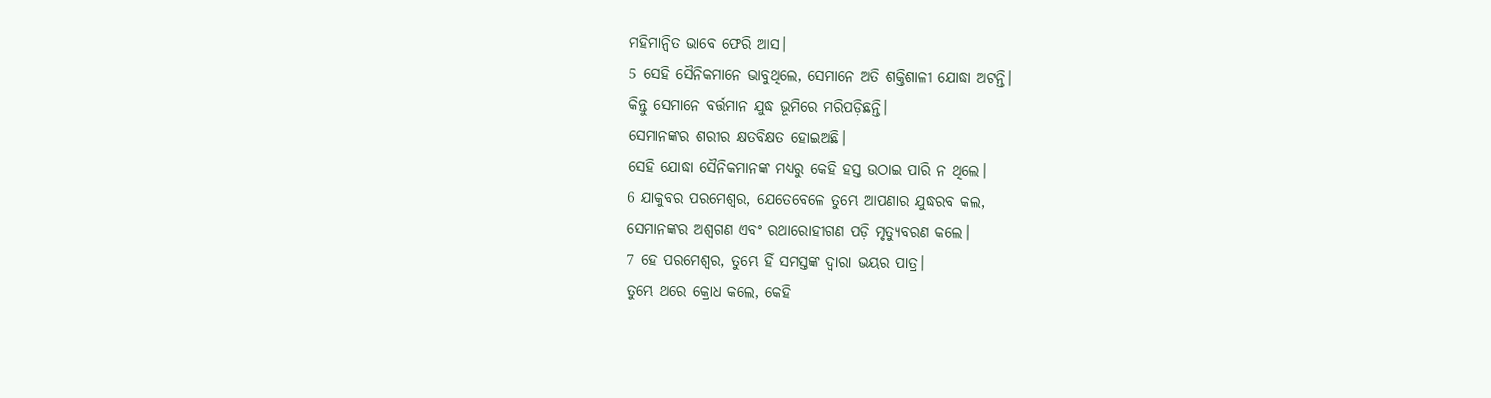ମହିମାନ୍ୱିତ ଭାବେ ଫେରି ଆସ।
5 ସେହି ସୈନିକମାନେ ଭାବୁଥିଲେ, ସେମାନେ ଅତି ଶକ୍ତିଶାଳୀ ଯୋଦ୍ଧା ଅଟନ୍ତି।
କିନ୍ତୁ ସେମାନେ ବର୍ତ୍ତମାନ ଯୁଦ୍ଧ ଭୂମିରେ ମରିପଡ଼ିଛନ୍ତି।
ସେମାନଙ୍କର ଶରୀର କ୍ଷତବିକ୍ଷତ ହୋଇଅଛି।
ସେହି ଯୋଦ୍ଧା ସୈନିକମାନଙ୍କ ମଧ୍ୟରୁ କେହି ହସ୍ତ ଉଠାଇ ପାରି ନ ଥିଲେ।
6 ଯାକୁବର ପରମେଶ୍ୱର, ଯେତେବେଳେ ତୁମ୍ଭେ ଆପଣାର ଯୁଦ୍ଧରବ କଲ,
ସେମାନଙ୍କର ଅଶ୍ୱଗଣ ଏବଂ ରଥାରୋହୀଗଣ ପଡ଼ି ମୃତ୍ୟୁବରଣ କଲେ।
7 ହେ ପରମେଶ୍ୱର, ତୁମ୍ଭେ ହିଁ ସମସ୍ତଙ୍କ ଦ୍ୱାରା ଭୟର ପାତ୍ର।
ତୁମ୍ଭେ ଥରେ କ୍ରୋଧ କଲେ, କେହି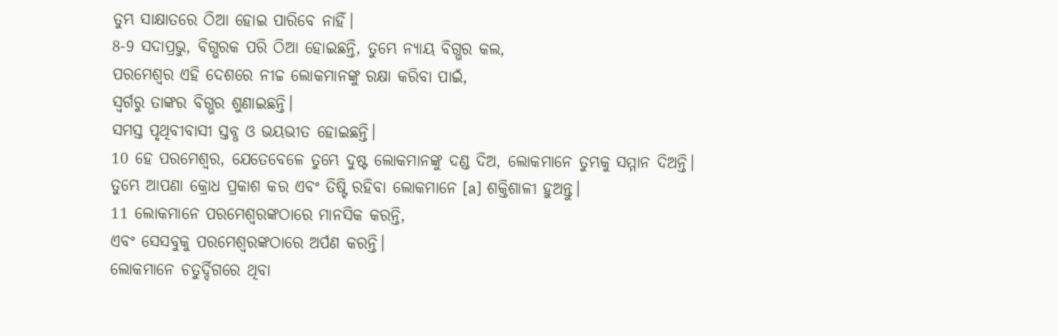ତୁମ୍ଭ ସାକ୍ଷାତରେ ଠିଆ ହୋଇ ପାରିବେ ନାହିଁ।
8-9 ସଦାପ୍ରଭୁ, ବିଗ୍ଭରକ ପରି ଠିଆ ହୋଇଛନ୍ତି, ତୁମ୍ଭେ ନ୍ୟାୟ ବିଗ୍ଭର କଲ,
ପରମେଶ୍ୱର ଏହି ଦେଶରେ ନୀଚ୍ଚ ଲୋକମାନଙ୍କୁ ରକ୍ଷା କରିବା ପାଇଁ,
ସ୍ୱର୍ଗରୁ ତାଙ୍କର ବିଗ୍ଭର ଶୁଣାଇଛନ୍ତି।
ସମସ୍ତ ପୃଥିବୀବାସୀ ସ୍ତବ୍ଧ ଓ ଭୟଭୀତ ହୋଇଛନ୍ତି।
10 ହେ ପରମେଶ୍ୱର, ଯେତେବେଳେ ତୁମ୍ଭେ ଦୁଷ୍ଟ ଲୋକମାନଙ୍କୁ ଦଣ୍ଡ ଦିଅ, ଲୋକମାନେ ତୁମ୍ଭକୁ ସମ୍ମାନ ଦିଅନ୍ତି।
ତୁମ୍ଭେ ଆପଣା କ୍ରୋଧ ପ୍ରକାଶ କର ଏବଂ ତିଷ୍ଟି ରହିବା ଲୋକମାନେ [a] ଶକ୍ତିଶାଳୀ ହୁଅନ୍ତୁ।
11 ଲୋକମାନେ ପରମେଶ୍ୱରଙ୍କଠାରେ ମାନସିକ କରନ୍ତି,
ଏବଂ ସେସବୁକୁ ପରମେଶ୍ୱରଙ୍କଠାରେ ଅର୍ପଣ କରନ୍ତି।
ଲୋକମାନେ ଚତୁର୍ଦ୍ଦିଗରେ ଥିବା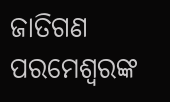ଜାତିଗଣ ପରମେଶ୍ୱରଙ୍କ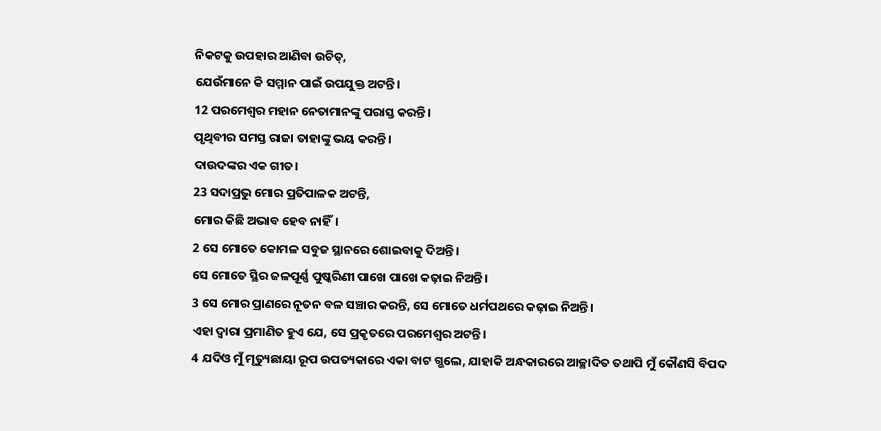ନିକଟକୁ ଉପହାର ଆଣିବା ଉଚିତ୍,
ଯେଉଁମାନେ କି ସମ୍ମାନ ପାଇଁ ଉପଯୁକ୍ତ ଅଟନ୍ତି।
12 ପରମେଶ୍ୱର ମହାନ ନେତାମାନଙ୍କୁ ପରାସ୍ତ କରନ୍ତି।
ପୃଥିବୀର ସମସ୍ତ ରାଜା ତାହାଙ୍କୁ ଭୟ କରନ୍ତି।
ଦାଉଦଙ୍କର ଏକ ଗୀତ।
23 ସଦାପ୍ରଭୁ ମୋର ପ୍ରତିପାଳକ ଅଟନ୍ତି,
ମୋର କିଛି ଅଭାବ ହେବ ନାହିଁ।
2 ସେ ମୋତେ କୋମଳ ସବୁଜ ସ୍ଥାନରେ ଶୋଇବାକୁ ଦିଅନ୍ତି।
ସେ ମୋତେ ସ୍ଥିର ଜଳପୂର୍ଣ୍ଣ ପୁଷ୍କରିଣୀ ପାଖେ ପାଖେ କଢ଼ାଇ ନିଅନ୍ତି।
3 ସେ ମୋର ପ୍ରାଣରେ ନୂତନ ବଳ ସଞ୍ଚାର କରନ୍ତି, ସେ ମୋତେ ଧର୍ମପଥରେ କଢ଼ାଇ ନିଅନ୍ତି।
ଏହା ଦ୍ୱାରା ପ୍ରମାଣିତ ହୁଏ ଯେ, ସେ ପ୍ରକୃତରେ ପରମେଶ୍ୱର ଅଟନ୍ତି।
4 ଯଦିଓ ମୁଁ ମୃତ୍ୟୁଛାୟା ରୂପ ଉପତ୍ୟକାରେ ଏକା ବାଟ ଗ୍ଭଲେ, ଯାହାକି ଅନ୍ଧକାରରେ ଆଚ୍ଛାଦିତ ତଥାପି ମୁଁ କୌଣସି ବିପଦ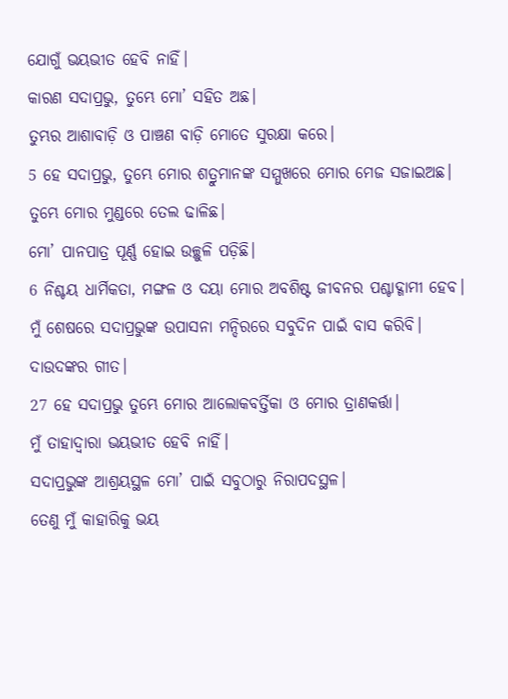ଯୋଗୁଁ ଭୟଭୀତ ହେବି ନାହିଁ।
କାରଣ ସଦାପ୍ରଭୁ, ତୁମ୍ଭେ ମୋ’ ସହିତ ଅଛ।
ତୁମ୍ଭର ଆଶାବାଡ଼ି ଓ ପାଞ୍ଚଣ ବାଡ଼ି ମୋତେ ସୁରକ୍ଷା କରେ।
5 ହେ ସଦାପ୍ରଭୁ, ତୁମ୍ଭେ ମୋର ଶତ୍ରୁମାନଙ୍କ ସମ୍ମୁଖରେ ମୋର ମେଜ ସଜାଇଅଛ।
ତୁମ୍ଭେ ମୋର ମୁଣ୍ଡରେ ତେଲ ଢାଳିଛ।
ମୋ’ ପାନପାତ୍ର ପୂର୍ଣ୍ଣ ହୋଇ ଉଚ୍ଛୁଳି ପଡ଼ିଛି।
6 ନିଶ୍ଚୟ ଧାର୍ମିକତା, ମଙ୍ଗଳ ଓ ଦୟା ମୋର ଅବଶିଷ୍ଟ ଜୀବନର ପଶ୍ଚାଦ୍ଗାମୀ ହେବ।
ମୁଁ ଶେଷରେ ସଦାପ୍ରଭୁଙ୍କ ଉପାସନା ମନ୍ଦିରରେ ସବୁଦିନ ପାଇଁ ବାସ କରିବି।
ଦାଉଦଙ୍କର ଗୀତ।
27 ହେ ସଦାପ୍ରଭୁ ତୁମ୍ଭେ ମୋର ଆଲୋକବର୍ତ୍ତିକା ଓ ମୋର ତ୍ରାଣକର୍ତ୍ତା।
ମୁଁ ତାହାଦ୍ୱାରା ଭୟଭୀତ ହେବି ନାହିଁ।
ସଦାପ୍ରଭୁଙ୍କ ଆଶ୍ରୟସ୍ଥଳ ମୋ’ ପାଇଁ ସବୁଠାରୁ ନିରାପଦସ୍ଥଳ।
ତେଣୁ ମୁଁ କାହାରିକୁ ଭୟ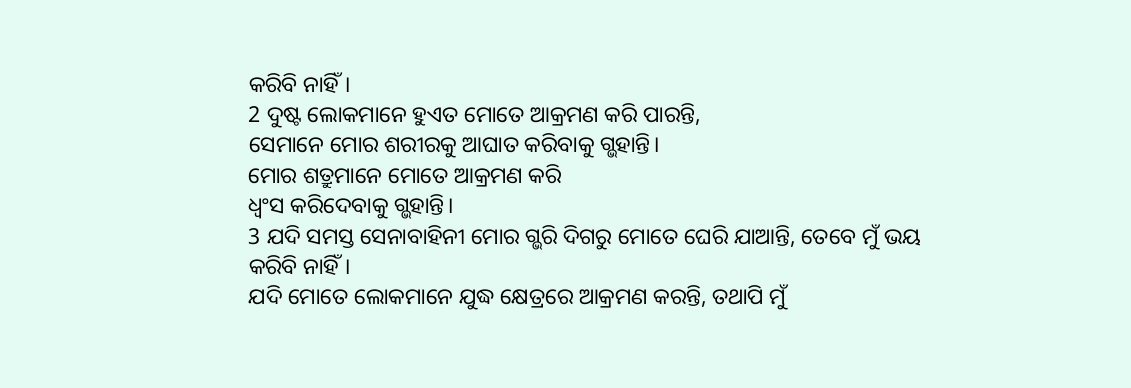କରିବି ନାହିଁ।
2 ଦୁଷ୍ଟ ଲୋକମାନେ ହୁଏତ ମୋତେ ଆକ୍ରମଣ କରି ପାରନ୍ତି,
ସେମାନେ ମୋର ଶରୀରକୁ ଆଘାତ କରିବାକୁ ଗ୍ଭହାନ୍ତି।
ମୋର ଶତ୍ରୁମାନେ ମୋତେ ଆକ୍ରମଣ କରି
ଧ୍ୱଂସ କରିଦେବାକୁ ଗ୍ଭହାନ୍ତି।
3 ଯଦି ସମସ୍ତ ସେନାବାହିନୀ ମୋର ଗ୍ଭରି ଦିଗରୁ ମୋତେ ଘେରି ଯାଆନ୍ତି, ତେବେ ମୁଁ ଭୟ କରିବି ନାହିଁ।
ଯଦି ମୋତେ ଲୋକମାନେ ଯୁଦ୍ଧ କ୍ଷେତ୍ରରେ ଆକ୍ରମଣ କରନ୍ତି, ତଥାପି ମୁଁ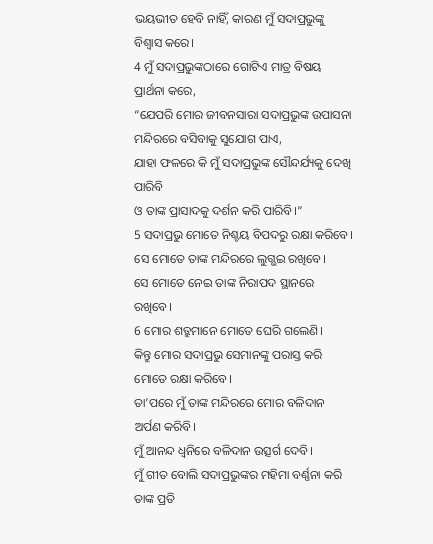ଭୟଭୀତ ହେବି ନାହିଁ, କାରଣ ମୁଁ ସଦାପ୍ରଭୁଙ୍କୁ ବିଶ୍ୱାସ କରେ।
4 ମୁଁ ସଦାପ୍ରଭୁଙ୍କଠାରେ ଗୋଟିଏ ମାତ୍ର ବିଷୟ ପ୍ରାର୍ଥନା କରେ,
“ଯେପରି ମୋର ଜୀବନସାରା ସଦାପ୍ରଭୁଙ୍କ ଉପାସନା ମନ୍ଦିରରେ ବସିବାକୁ ସୁଯୋଗ ପାଏ,
ଯାହା ଫଳରେ କି ମୁଁ ସଦାପ୍ରଭୁଙ୍କ ସୌନ୍ଦର୍ଯ୍ୟକୁ ଦେଖି ପାରିବି
ଓ ତାଙ୍କ ପ୍ରାସାଦକୁ ଦର୍ଶନ କରି ପାରିବି।”
5 ସଦାପ୍ରଭୁ ମୋତେ ନିଶ୍ଚୟ ବିପଦରୁ ରକ୍ଷା କରିବେ।
ସେ ମୋତେ ତାଙ୍କ ମନ୍ଦିରରେ ଲୁଗ୍ଭଇ ରଖିବେ।
ସେ ମୋତେ ନେଇ ତାଙ୍କ ନିରାପଦ ସ୍ଥାନରେ ରଖିବେ।
6 ମୋର ଶତ୍ରୁମାନେ ମୋତେ ଘେରି ଗଲେଣି।
କିନ୍ତୁ ମୋର ସଦାପ୍ରଭୁ ସେମାନଙ୍କୁ ପରାସ୍ତ କରି ମୋତେ ରକ୍ଷା କରିବେ।
ତା’ପରେ ମୁଁ ତାଙ୍କ ମନ୍ଦିରରେ ମୋର ବଳିଦାନ ଅର୍ପଣ କରିବି।
ମୁଁ ଆନନ୍ଦ ଧ୍ୱନିରେ ବଳିଦାନ ଉତ୍ସର୍ଗ ଦେବି।
ମୁଁ ଗୀତ ବୋଲି ସଦାପ୍ରଭୁଙ୍କର ମହିମା ବର୍ଣ୍ଣନା କରି ତାଙ୍କ ପ୍ରତି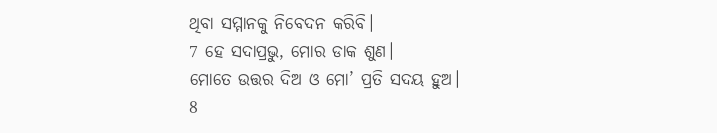ଥିବା ସମ୍ମାନକୁ ନିବେଦନ କରିବି।
7 ହେ ସଦାପ୍ରଭୁ, ମୋର ଡାକ ଶୁଣ।
ମୋତେ ଉତ୍ତର ଦିଅ ଓ ମୋ’ ପ୍ରତି ସଦୟ ହୁଅ।
8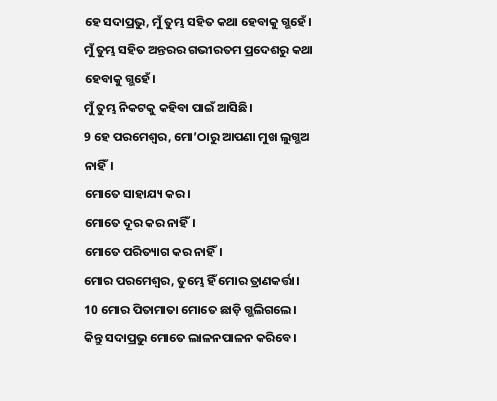ହେ ସଦାପ୍ରଭୁ, ମୁଁ ତୁମ୍ଭ ସହିତ କଥା ହେବାକୁ ଗ୍ଭହେଁ।
ମୁଁ ତୁମ୍ଭ ସହିତ ଅନ୍ତରର ଗଭୀରତମ ପ୍ରଦେଶରୁ କଥା ହେବାକୁ ଗ୍ଭହେଁ।
ମୁଁ ତୁମ୍ଭ ନିକଟକୁ କହିବା ପାଇଁ ଆସିଛି।
9 ହେ ପରମେଶ୍ୱର, ମୋ’ଠାରୁ ଆପଣା ମୁଖ ଲୁଗ୍ଭଅ ନାହିଁ।
ମୋତେ ସାହାଯ୍ୟ କର।
ମୋତେ ଦୂର କର ନାହିଁ।
ମୋତେ ପରିତ୍ୟାଗ କର ନାହିଁ।
ମୋର ପରମେଶ୍ୱର, ତୁମ୍ଭେ ହିଁ ମୋର ତ୍ରାଣକର୍ତ୍ତା।
10 ମୋର ପିତାମାତା ମୋତେ ଛାଡ଼ି ଗ୍ଭଲିଗଲେ।
କିନ୍ତୁ ସଦାପ୍ରଭୁ ମୋତେ ଲାଳନପାଳନ କରିବେ।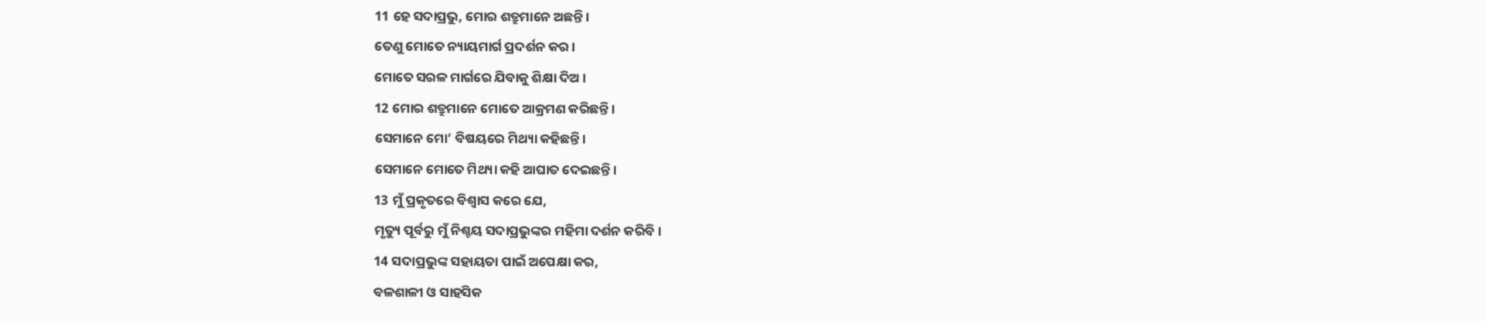11 ହେ ସଦାପ୍ରଭୁ, ମୋର ଶତ୍ରୁମାନେ ଅଛନ୍ତି।
ତେଣୁ ମୋତେ ନ୍ୟାୟମାର୍ଗ ପ୍ରଦର୍ଶନ କର।
ମୋତେ ସରଳ ମାର୍ଗରେ ଯିବାକୁ ଶିକ୍ଷା ଦିଅ।
12 ମୋର ଶତ୍ରୁମାନେ ମୋତେ ଆକ୍ରମଣ କରିଛନ୍ତି।
ସେମାନେ ମୋ’ ବିଷୟରେ ମିଥ୍ୟା କହିଛନ୍ତି।
ସେମାନେ ମୋତେ ମିଥ୍ୟା କହି ଆଘାତ ଦେଇଛନ୍ତି।
13 ମୁଁ ପ୍ରକୃତରେ ବିଶ୍ୱାସ କରେ ଯେ,
ମୃତ୍ୟୁ ପୂର୍ବରୁ ମୁଁ ନିଶ୍ଚୟ ସଦାପ୍ରଭୁଙ୍କର ମହିମା ଦର୍ଶନ କରିବି।
14 ସଦାପ୍ରଭୁଙ୍କ ସହାୟତା ପାଇଁ ଅପେକ୍ଷା କର,
ବଳଶାଳୀ ଓ ସାହସିକ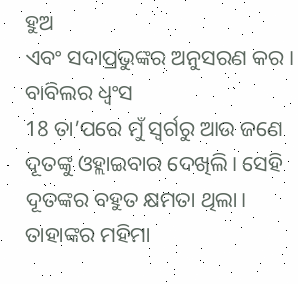ହୁଅ
ଏବଂ ସଦାପ୍ରଭୁଙ୍କର ଅନୁସରଣ କର।
ବାବିଲର ଧ୍ୱଂସ
18 ତା’ପରେ ମୁଁ ସ୍ୱର୍ଗରୁ ଆଉ ଜଣେ ଦୂତଙ୍କୁ ଓହ୍ଲାଇବାର ଦେଖିଲି। ସେହି ଦୂତଙ୍କର ବହୁତ କ୍ଷମତା ଥିଲା। ତାହାଙ୍କର ମହିମା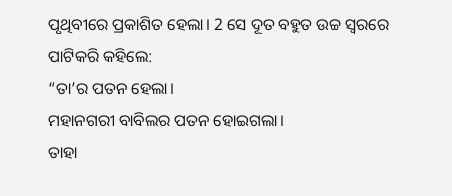ପୃଥିବୀରେ ପ୍ରକାଶିତ ହେଲା। 2 ସେ ଦୂତ ବହୁତ ଉଚ୍ଚ ସ୍ୱରରେ ପାଟିକରି କହିଲେ:
“ତା’ର ପତନ ହେଲା।
ମହାନଗରୀ ବାବିଲର ପତନ ହୋଇଗଲା।
ତାହା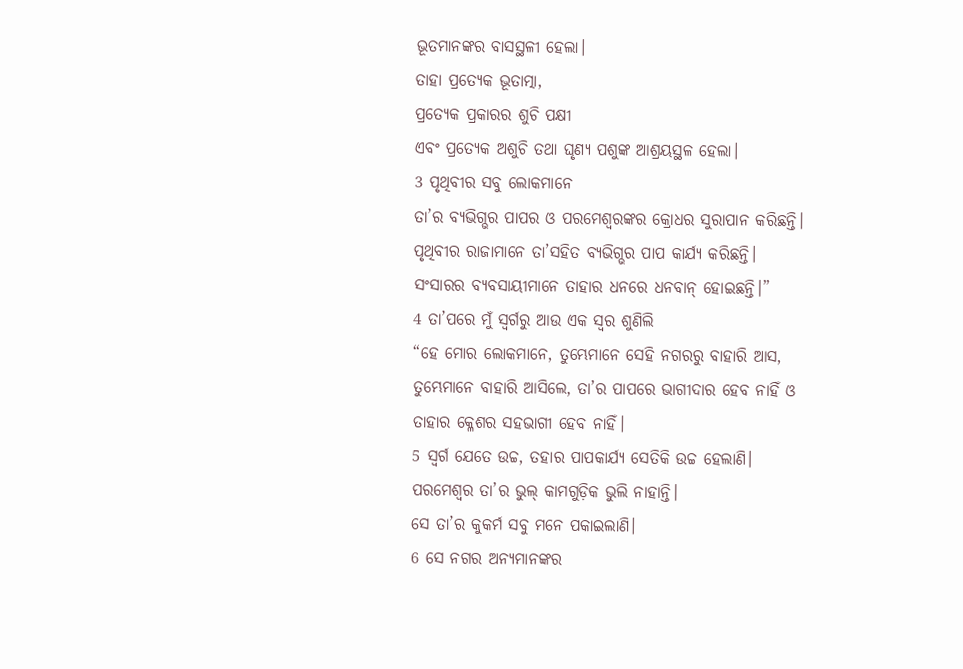ଭୂତମାନଙ୍କର ବାସସ୍ଥଳୀ ହେଲା।
ତାହା ପ୍ରତ୍ୟେକ ଭୂତାତ୍ମା,
ପ୍ରତ୍ୟେକ ପ୍ରକାରର ଶୁଚି ପକ୍ଷୀ
ଏବଂ ପ୍ରତ୍ୟେକ ଅଶୁଚି ତଥା ଘୃଣ୍ୟ ପଶୁଙ୍କ ଆଶ୍ରୟସ୍ଥଳ ହେଲା।
3 ପୃଥିବୀର ସବୁ ଲୋକମାନେ
ତା’ର ବ୍ୟଭିଗ୍ଭର ପାପର ଓ ପରମେଶ୍ୱରଙ୍କର କ୍ରୋଧର ସୁରାପାନ କରିଛନ୍ତି।
ପୃଥିବୀର ରାଜାମାନେ ତା’ସହିତ ବ୍ୟଭିଗ୍ଭର ପାପ କାର୍ଯ୍ୟ କରିଛନ୍ତି।
ସଂସାରର ବ୍ୟବସାୟୀମାନେ ତାହାର ଧନରେ ଧନବାନ୍ ହୋଇଛନ୍ତି।”
4 ତା’ପରେ ମୁଁ ସ୍ୱର୍ଗରୁ ଆଉ ଏକ ସ୍ୱର ଶୁଣିଲି
“ହେ ମୋର ଲୋକମାନେ, ତୁମ୍ଭେମାନେ ସେହି ନଗରରୁ ବାହାରି ଆସ,
ତୁମ୍ଭେମାନେ ବାହାରି ଆସିଲେ, ତା’ର ପାପରେ ଭାଗୀଦାର ହେବ ନାହିଁ ଓ ତାହାର କ୍ଳେଶର ସହଭାଗୀ ହେବ ନାହିଁ।
5 ସ୍ୱର୍ଗ ଯେତେ ଉଚ୍ଚ, ତହାର ପାପକାର୍ଯ୍ୟ ସେତିକି ଉଚ୍ଚ ହେଲାଣି।
ପରମେଶ୍ୱର ତା’ର ଭୁଲ୍ କାମଗୁଡ଼ିକ ଭୁଲି ନାହାନ୍ତି।
ସେ ତା’ର କୁକର୍ମ ସବୁ ମନେ ପକାଇଲାଣି।
6 ସେ ନଗର ଅନ୍ୟମାନଙ୍କର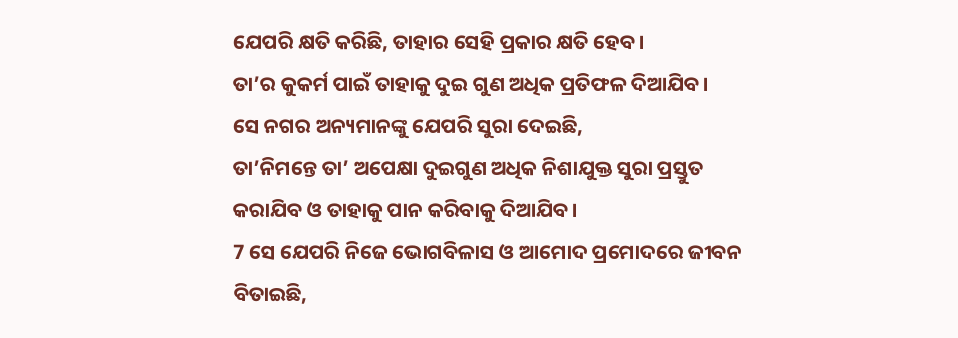ଯେପରି କ୍ଷତି କରିଛି, ତାହାର ସେହି ପ୍ରକାର କ୍ଷତି ହେବ।
ତା’ର କୁକର୍ମ ପାଇଁ ତାହାକୁ ଦୁଇ ଗୁଣ ଅଧିକ ପ୍ରତିଫଳ ଦିଆଯିବ।
ସେ ନଗର ଅନ୍ୟମାନଙ୍କୁ ଯେପରି ସୁରା ଦେଇଛି,
ତା’ନିମନ୍ତେ ତା’ ଅପେକ୍ଷା ଦୁଇଗୁଣ ଅଧିକ ନିଶାଯୁକ୍ତ ସୁରା ପ୍ରସ୍ତୁତ କରାଯିବ ଓ ତାହାକୁ ପାନ କରିବାକୁ ଦିଆଯିବ।
7 ସେ ଯେପରି ନିଜେ ଭୋଗବିଳାସ ଓ ଆମୋଦ ପ୍ରମୋଦରେ ଜୀବନ ବିତାଇଛି,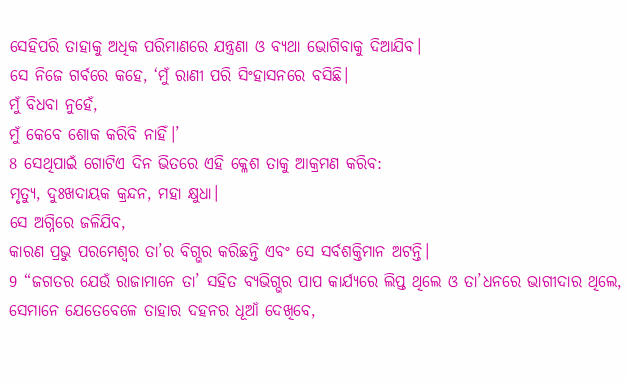ସେହିପରି ତାହାକୁ ଅଧିକ ପରିମାଣରେ ଯନ୍ତ୍ରଣା ଓ ବ୍ୟଥା ଭୋଗିବାକୁ ଦିଆଯିବ।
ସେ ନିଜେ ଗର୍ବରେ କହେ, ‘ମୁଁ ରାଣୀ ପରି ସିଂହାସନରେ ବସିଛି।
ମୁଁ ବିଧବା ନୁହେଁ,
ମୁଁ କେବେ ଶୋକ କରିବି ନାହିଁ।’
8 ସେଥିପାଇଁ ଗୋଟିଏ ଦିନ ଭିତରେ ଏହି କ୍ଳେଶ ତାକୁ ଆକ୍ରମଣ କରିବ:
ମୃତ୍ୟୁ, ଦୁଃଖଦାୟକ କ୍ରନ୍ଦନ, ମହା କ୍ଷୁଧା।
ସେ ଅଗ୍ନିରେ ଜଳିଯିବ,
କାରଣ ପ୍ରଭୁ ପରମେଶ୍ୱର ତା’ର ବିଗ୍ଭର କରିଛନ୍ତି ଏବଂ ସେ ସର୍ବଶକ୍ତିମାନ ଅଟନ୍ତି।
9 “ଜଗତର ଯେଉଁ ରାଜାମାନେ ତା’ ସହିତ ବ୍ୟଭିଗ୍ଭର ପାପ କାର୍ଯ୍ୟରେ ଲିପ୍ତ ଥିଲେ ଓ ତା’ଧନରେ ଭାଗୀଦାର ଥିଲେ, ସେମାନେ ଯେତେବେଳେ ତାହାର ଦହନର ଧୂଆଁ ଦେଖିବେ,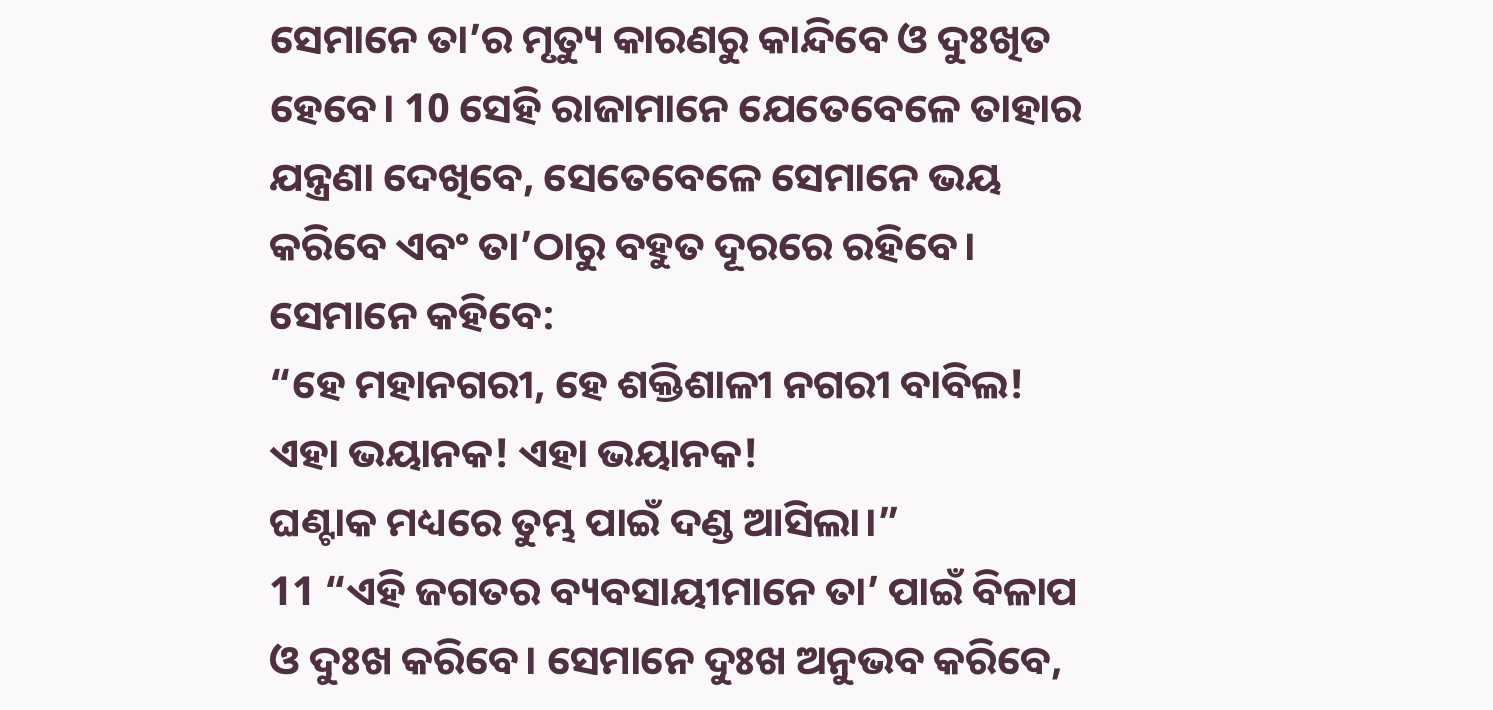ସେମାନେ ତା’ର ମୃତ୍ୟୁ କାରଣରୁ କାନ୍ଦିବେ ଓ ଦୁଃଖିତ ହେବେ। 10 ସେହି ରାଜାମାନେ ଯେତେବେଳେ ତାହାର ଯନ୍ତ୍ରଣା ଦେଖିବେ, ସେତେବେଳେ ସେମାନେ ଭୟ କରିବେ ଏବଂ ତା’ଠାରୁ ବହୁତ ଦୂରରେ ରହିବେ। ସେମାନେ କହିବେ:
“ହେ ମହାନଗରୀ, ହେ ଶକ୍ତିଶାଳୀ ନଗରୀ ବାବିଲ!
ଏହା ଭୟାନକ! ଏହା ଭୟାନକ!
ଘଣ୍ଟାକ ମଧ୍ୟରେ ତୁମ୍ଭ ପାଇଁ ଦଣ୍ଡ ଆସିଲା।”
11 “ଏହି ଜଗତର ବ୍ୟବସାୟୀମାନେ ତା’ ପାଇଁ ବିଳାପ ଓ ଦୁଃଖ କରିବେ। ସେମାନେ ଦୁଃଖ ଅନୁଭବ କରିବେ,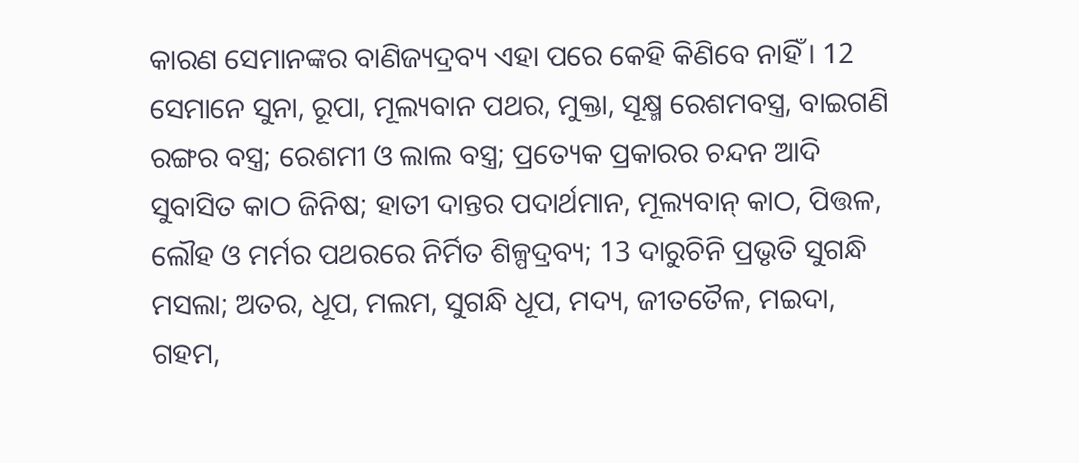କାରଣ ସେମାନଙ୍କର ବାଣିଜ୍ୟଦ୍ରବ୍ୟ ଏହା ପରେ କେହି କିଣିବେ ନାହିଁ। 12 ସେମାନେ ସୁନା, ରୂପା, ମୂଲ୍ୟବାନ ପଥର, ମୁକ୍ତା, ସୂକ୍ଷ୍ମ ରେଶମବସ୍ତ୍ର, ବାଇଗଣି ରଙ୍ଗର ବସ୍ତ୍ର; ରେଶମୀ ଓ ଲାଲ ବସ୍ତ୍ର; ପ୍ରତ୍ୟେକ ପ୍ରକାରର ଚନ୍ଦନ ଆଦି ସୁବାସିତ କାଠ ଜିନିଷ; ହାତୀ ଦାନ୍ତର ପଦାର୍ଥମାନ, ମୂଲ୍ୟବାନ୍ କାଠ, ପିତ୍ତଳ, ଲୌହ ଓ ମର୍ମର ପଥରରେ ନିର୍ମିତ ଶିଳ୍ପଦ୍ରବ୍ୟ; 13 ଦାରୁଚିନି ପ୍ରଭୃତି ସୁଗନ୍ଧି ମସଲା; ଅତର, ଧୂପ, ମଲମ, ସୁଗନ୍ଧି ଧୂପ, ମଦ୍ୟ, ଜୀତତୈଳ, ମଇଦା, ଗହମ,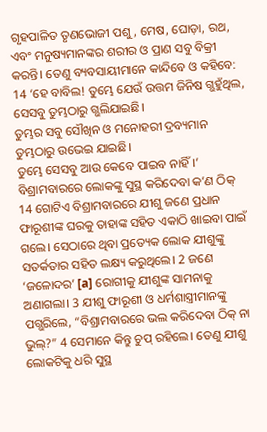ଗୃହପାଳିତ ତୃଣଭୋଜୀ ପଶୁ, ମେଷ, ଘୋଡ଼ା, ରଥ, ଏବଂ ମନୁଷ୍ୟମାନଙ୍କର ଶରୀର ଓ ପ୍ରାଣ ସବୁ ବିକ୍ରୀ କରନ୍ତି। ତେଣୁ ବ୍ୟବସାୟୀମାନେ କାନ୍ଦିବେ ଓ କହିବେ:
14 ‘ହେ ବାବିଲ! ତୁମ୍ଭେ ଯେଉଁ ଉତ୍ତମ ଜିନିଷ ଗ୍ଭହୁଁଥିଲ,
ସେସବୁ ତୁମ୍ଭଠାରୁ ଗ୍ଭଲିଯାଇଛି।
ତୁମ୍ଭର ସବୁ ସୌଖିନ ଓ ମନୋହରୀ ଦ୍ରବ୍ୟମାନ ତୁମ୍ଭଠାରୁ ଉଭେଇ ଯାଇଛି।
ତୁମ୍ଭେ ସେସବୁ ଆଉ କେବେ ପାଇବ ନାହିଁ।’
ବିଶ୍ରାମବାରରେ ଲୋକଙ୍କୁ ସୁସ୍ଥ କରିଦେବା କ’ଣ ଠିକ୍
14 ଗୋଟିଏ ବିଶ୍ରାମବାରରେ ଯୀଶୁ ଜଣେ ପ୍ରଧାନ ଫାରୂଶୀଙ୍କ ଘରକୁ ତାହାଙ୍କ ସହିତ ଏକାଠି ଖାଇବା ପାଇଁ ଗଲେ। ସେଠାରେ ଥିବା ପ୍ରତ୍ୟେକ ଲୋକ ଯୀଶୁଙ୍କୁ ସତର୍କତାର ସହିତ ଲକ୍ଷ୍ୟ କରୁଥିଲେ। 2 ଜଣେ ‘ଜଳୋଦର’ [a] ରୋଗୀକୁ ଯୀଶୁଙ୍କ ସାମନାକୁ ଅଣାଗଲା। 3 ଯୀଶୁ ଫାରୂଶୀ ଓ ଧର୍ମଶାସ୍ତ୍ରୀମାନଙ୍କୁ ପଗ୍ଭରିଲେ, “ବିଶ୍ରାମବାରରେ ଭଲ କରିଦେବା ଠିକ୍ ନା ଭୁଲ୍?” 4 ସେମାନେ କିନ୍ତୁ ଚୁପ୍ ରହିଲେ। ତେଣୁ ଯୀଶୁ ଲୋକଟିକୁ ଧରି ସୁସ୍ଥ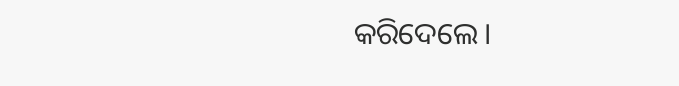କରିଦେଲେ।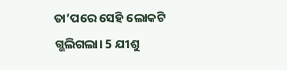ତା’ପରେ ସେହି ଲୋକଟି ଗ୍ଭଲିଗଲା। 5 ଯୀଶୁ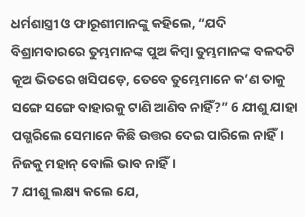ଧର୍ମଶାସ୍ତ୍ରୀ ଓ ଫାରୂଶୀମାନଙ୍କୁ କହିଲେ, “ଯଦି ବିଶ୍ରାମବାରରେ ତୁମ୍ଭମାନଙ୍କ ପୁଅ କିମ୍ବା ତୁମ୍ଭମାନଙ୍କ ବଳଦଟି କୂଅ ଭିତରେ ଖସିପଡ଼େ, ତେବେ ତୁମ୍ଭେମାନେ କ’ଣ ତାକୁ ସଙ୍ଗେ ସଙ୍ଗେ ବାହାରକୁ ଟାଣି ଆଣିବ ନାହିଁ?” 6 ଯୀଶୁ ଯାହା ପଗ୍ଭରିଲେ ସେମାନେ କିଛି ଉତ୍ତର ଦେଇ ପାରିଲେ ନାହିଁ।
ନିଜକୁ ମହାନ୍ ବୋଲି ଭାବ ନାହିଁ।
7 ଯୀଶୁ ଲକ୍ଷ୍ୟ କଲେ ଯେ,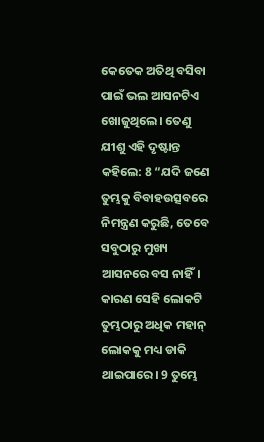କେତେକ ଅତିଥି ବସିବା ପାଇଁ ଭଲ ଆସନଟିଏ ଖୋଜୁଥିଲେ। ତେଣୁ ଯୀଶୁ ଏହି ଦୃଷ୍ଟାନ୍ତ କହିଲେ: 8 “ଯଦି ଜଣେ ତୁମ୍ଭକୁ ବିବାହଉତ୍ସବରେ ନିମନ୍ତ୍ରଣ କରୁଛି, ତେବେ ସବୁଠାରୁ ମୁଖ୍ୟ ଆସନରେ ବସ ନାହିଁ। କାରଣ ସେହି ଲୋକଟି ତୁମ୍ଭଠାରୁ ଅଧିକ ମହାନ୍ ଲୋକକୁ ମଧ୍ୟ ଡାକି ଥାଇପାରେ। 9 ତୁମ୍ଭେ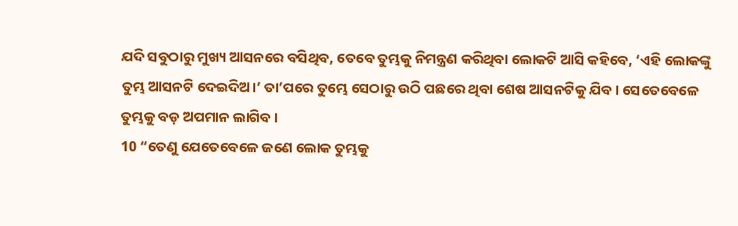ଯଦି ସବୁଠାରୁ ମୁଖ୍ୟ ଆସନରେ ବସିଥିବ, ତେବେ ତୁମ୍ଭକୁ ନିମନ୍ତ୍ରଣ କରିଥିବା ଲୋକଟି ଆସି କହିବେ, ‘ଏହି ଲୋକଙ୍କୁ ତୁମ୍ଭ ଆସନଟି ଦେଇଦିଅ।’ ତା’ପରେ ତୁମ୍ଭେ ସେଠାରୁ ଉଠି ପଛରେ ଥିବା ଶେଷ ଆସନଟିକୁ ଯିବ। ସେତେବେଳେ ତୁମ୍ଭକୁ ବଡ଼ ଅପମାନ ଲାଗିବ।
10 “ତେଣୁ ଯେତେବେଳେ ଜଣେ ଲୋକ ତୁମ୍ଭକୁ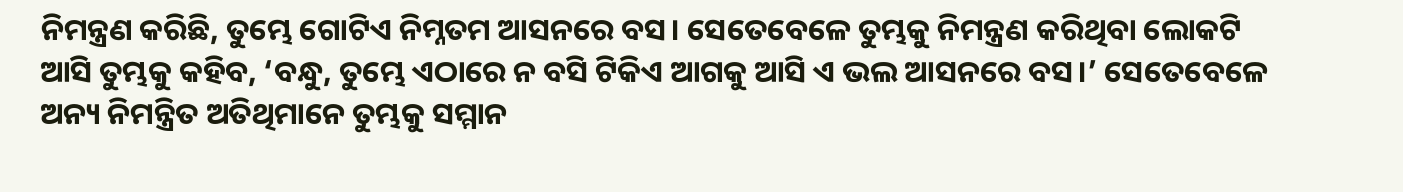ନିମନ୍ତ୍ରଣ କରିଛି, ତୁମ୍ଭେ ଗୋଟିଏ ନିମ୍ନତମ ଆସନରେ ବସ। ସେତେବେଳେ ତୁମ୍ଭକୁ ନିମନ୍ତ୍ରଣ କରିଥିବା ଲୋକଟି ଆସି ତୁମ୍ଭକୁ କହିବ, ‘ବନ୍ଧୁ, ତୁମ୍ଭେ ଏଠାରେ ନ ବସି ଟିକିଏ ଆଗକୁ ଆସି ଏ ଭଲ ଆସନରେ ବସ।’ ସେତେବେଳେ ଅନ୍ୟ ନିମନ୍ତ୍ରିତ ଅତିଥିମାନେ ତୁମ୍ଭକୁ ସମ୍ମାନ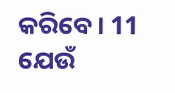କରିବେ। 11 ଯେଉଁ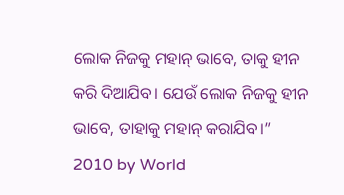ଲୋକ ନିଜକୁ ମହାନ୍ ଭାବେ, ତାକୁ ହୀନ କରି ଦିଆଯିବ। ଯେଉଁ ଲୋକ ନିଜକୁ ହୀନ ଭାବେ, ତାହାକୁ ମହାନ୍ କରାଯିବ।”
2010 by World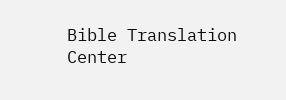Bible Translation Center